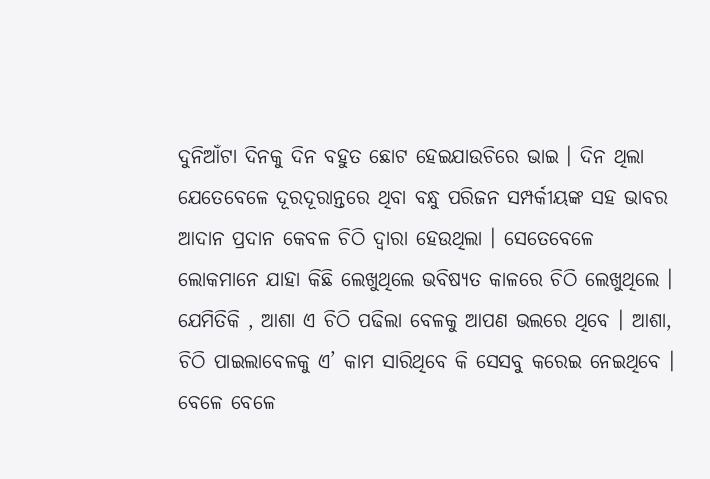ଦୁନିଆଁଟା ଦିନକୁ ଦିନ ବହୁତ ଛୋଟ ହେଇଯାଉଚିରେ ଭାଇ । ଦିନ ଥିଲା ଯେତେବେଳେ ଦୂରଦୂରାନ୍ତରେ ଥିବା ବନ୍ଧୁ ପରିଜନ ସମ୍ପର୍କୀୟଙ୍କ ସହ ଭାବର ଆଦାନ ପ୍ରଦାନ କେବଳ ଚିଠି ଦ୍ୱାରା ହେଉଥିଲା । ସେତେବେଳେ ଲୋକମାନେ ଯାହା କିଛି ଲେଖୁଥିଲେ ଭବିଷ୍ୟତ କାଳରେ ଚିଠି ଲେଖୁଥିଲେ । ଯେମିତିକି , ଆଶା ଏ ଚିଠି ପଢିଲା ବେଳକୁ ଆପଣ ଭଲରେ ଥିବେ । ଆଶା, ଚିଠି ପାଇଲାବେଳକୁ ଏ’ କାମ ସାରିଥିବେ କି ସେସବୁ କରେଇ ନେଇଥିବେ । ବେଳେ ବେଳେ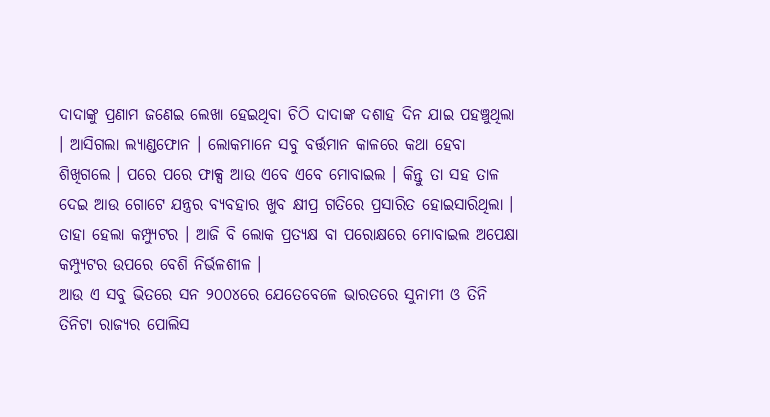ଦାଦାଙ୍କୁ ପ୍ରଣାମ ଜଣେଇ ଲେଖା ହେଇଥିବା ଚିଠି ଦାଦାଙ୍କ ଦଶାହ ଦିନ ଯାଇ ପହଞ୍ଚୁଥିଲା । ଆସିଗଲା ଲ୍ୟାଣ୍ଡଫୋନ । ଲୋକମାନେ ସବୁ ବର୍ତ୍ତମାନ କାଳରେ କଥା ହେବା ଶିଖିଗଲେ । ପରେ ପରେ ଫାକ୍ସ ଆଉ ଏବେ ଏବେ ମୋବାଇଲ । କିନ୍ତୁ ତା ସହ ତାଳ ଦେଇ ଆଉ ଗୋଟେ ଯନ୍ତ୍ରର ବ୍ୟବହାର ଖୁବ କ୍ଷୀପ୍ର ଗତିରେ ପ୍ରସାରିତ ହୋଇସାରିଥିଲା । ତାହା ହେଲା କମ୍ପ୍ୟୁଟର । ଆଜି ବି ଲୋକ ପ୍ରତ୍ୟକ୍ଷ ବା ପରୋକ୍ଷରେ ମୋବାଇଲ ଅପେକ୍ଷା କମ୍ପ୍ୟୁଟର ଉପରେ ବେଶି ନିର୍ଭଳଶୀଳ ।
ଆଉ ଏ ସବୁ ଭିତରେ ସନ ୨୦୦୪ରେ ଯେତେବେଳେ ଭାରତରେ ସୁନାମୀ ଓ ତିନି ତିନିଟା ରାଜ୍ୟର ପୋଲିସ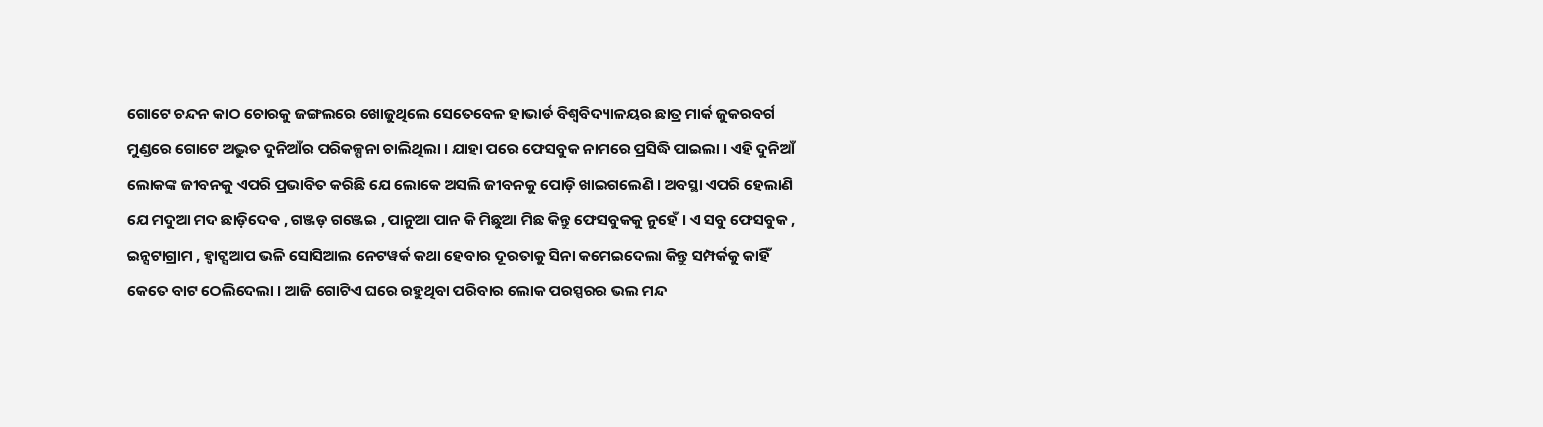ଗୋଟେ ଚନ୍ଦନ କାଠ ଚୋରକୁ ଜଙ୍ଗଲରେ ଖୋଜୁଥିଲେ ସେତେବେଳ ହାଭାର୍ଡ ବିଶ୍ୱବିଦ୍ୟାଳୟର ଛାତ୍ର ମାର୍କ ଜୁକରବର୍ଗ ମୁଣ୍ଡରେ ଗୋଟେ ଅଦ୍ଭୁତ ଦୁନିଆଁର ପରିକଳ୍ପନା ଚାଲିଥିଲା । ଯାହା ପରେ ଫେସବୁକ ନାମରେ ପ୍ରସିଦ୍ଧି ପାଇଲା । ଏହି ଦୁନିଆଁ ଲୋକଙ୍କ ଜୀବନକୁ ଏପରି ପ୍ରଭାବିତ କରିଛି ଯେ ଲୋକେ ଅସଲି ଜୀବନକୁ ପୋଡ଼ି ଖାଇଗଲେଣି । ଅବସ୍ଥା ଏପରି ହେଲାଣି ଯେ ମଦୁଆ ମଦ ଛାଡ଼ିଦେଵ , ଗଞ୍ଜଡ଼ ଗଞ୍ଜେଇ , ପାନୁଆ ପାନ କି ମିଛୁଆ ମିଛ କିନ୍ତୁ ଫେସବୁକକୁ ନୁହେଁ । ଏ ସବୁ ଫେସବୁକ , ଇନ୍ସଟାଗ୍ରାମ , ହ୍ଵାଟ୍ସଆପ ଭଳି ସୋସିଆଲ ନେଟୱର୍କ କଥା ହେବାର ଦୂରତାକୁ ସିନା କମେଇଦେଲା କିନ୍ତୁ ସମ୍ପର୍କକୁ କାହିଁ କେତେ ବାଟ ଠେଲିଦେଲା । ଆଜି ଗୋଟିଏ ଘରେ ରହୁଥିବା ପରିବାର ଲୋକ ପରସ୍ପରର ଭଲ ମନ୍ଦ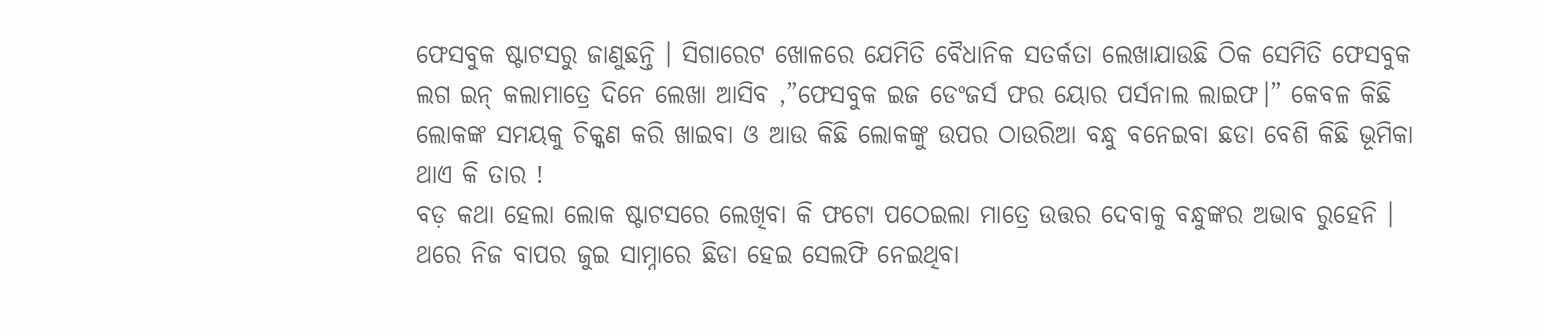ଫେସବୁକ ଷ୍ଟାଟସରୁ ଜାଣୁଛନ୍ତି । ସିଗାରେଟ ଖୋଳରେ ଯେମିତି ବୈଧାନିକ ସତର୍କତା ଲେଖାଯାଉଛି ଠିକ ସେମିତି ଫେସବୁକ ଲଗ ଇନ୍ କଲାମାତ୍ରେ ଦିନେ ଲେଖା ଆସିବ ,”ଫେସବୁକ ଇଜ ଡେଂଜର୍ସ ଫର ୟୋର ପର୍ସନାଲ ଲାଇଫ।” କେବଳ କିଛି ଲୋକଙ୍କ ସମୟକୁ ଚିକ୍କଣ କରି ଖାଇବା ଓ ଆଉ କିଛି ଲୋକଙ୍କୁ ଉପର ଠାଉରିଆ ବନ୍ଧୁ ବନେଇବା ଛଡା ବେଶି କିଛି ଭୂମିକା ଥାଏ କି ତାର !
ବଡ଼ କଥା ହେଲା ଲୋକ ଷ୍ଟାଟସରେ ଲେଖିବା କି ଫଟୋ ପଠେଇଲା ମାତ୍ରେ ଉତ୍ତର ଦେବାକୁ ବନ୍ଧୁଙ୍କର ଅଭାବ ରୁହେନି । ଥରେ ନିଜ ବାପର ଜୁଇ ସାମ୍ନାରେ ଛିଡା ହେଇ ସେଲଫି ନେଇଥିବା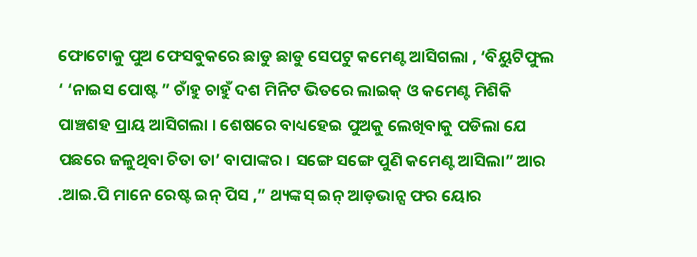ଫୋଟୋକୁ ପୁଅ ଫେସବୁକରେ ଛାଡୁ ଛାଡୁ ସେପଟୁ କମେଣ୍ଟ ଆସିଗଲା , ‘ବିୟୁଟିଫୁଲ ‘ ‘ନାଇସ ପୋଷ୍ଟ ” ଚାଁହୁ ଚାହୁଁ ଦଶ ମିନିଟ ଭିତରେ ଲାଇକ୍ ଓ କମେଣ୍ଟ ମିଶିକି ପାଞ୍ଚଶହ ପ୍ରାୟ ଆସିଗଲା । ଶେଷରେ ବାଧ୍ୟହେଇ ପୁଅକୁ ଲେଖିବାକୁ ପଡିଲା ଯେ ପଛରେ ଜଳୁଥିବା ଚିତା ତା’ ବାପାଙ୍କର । ସଙ୍ଗେ ସଙ୍ଗେ ପୁଣି କମେଣ୍ଟ ଆସିଲା” ଆର .ଆଇ.ପି ମାନେ ରେଷ୍ଟ ଇନ୍ ପିସ ,” ଥ୍ୟଙ୍କସ୍ ଇନ୍ ଆଡ଼ଭାନ୍ସ ଫର ୟୋର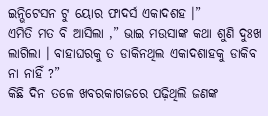ଇନ୍ଭିଟେସନ ଟୁ ୟୋର ଫାଦର୍ସ ଏକାଦଶହ ।”
ଏମିତି ମତ ବି ଆସିଲା ,” ଭାଇ ମଉସାଙ୍କ କଥା ଶୁଣି ଦୁଃଖ ଲାଗିଲା । ବାହାଘରକୁ ତ ଡାକିନଥିଲ ଏକାଦଶାହକୁ ଡାକିବ ନା ନାହିଁ ?”
କିଛି ଦିନ ତଳେ ଖବରକାଗଜରେ ପଢ଼ିଥିଲି ଜଣଙ୍କ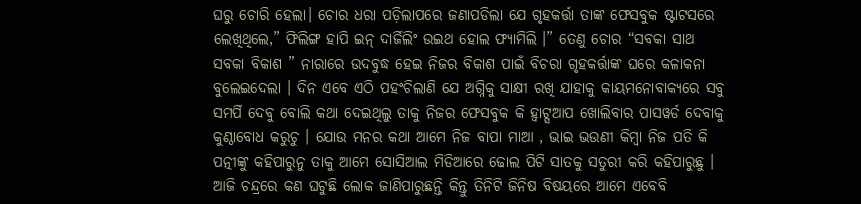ଘରୁ ଚୋରି ହେଲା। ଚୋର ଧରା ପଡ଼ିଲାପରେ ଜଣାପଡିଲା ଯେ ଗୃହକର୍ତ୍ତା ତାଙ୍କ ଫେସବୁକ ଷ୍ଟାଟସରେ ଲେଖିଥିଲେ,” ଫିଲିଙ୍ଗ ହାପି ଇନ୍ ଦାର୍ଜିଲିଂ ଉଇଥ ହୋଲ ଫ୍ୟାମିଲି ।” ତେଣୁ ଚୋର “ସବକା ସାଥ ସବକା ବିକାଶ ” ନାରାରେ ଉଦବୁଦ୍ଧ ହେଇ ନିଜର ବିକାଶ ପାଇଁ ବିଚରା ଗୃହକର୍ତ୍ତାଙ୍କ ଘରେ କଳାକନା ବୁଲେଇଦେଲା । ଦିନ ଏବେ ଏଠି ପହଂଚିଲାଣି ଯେ ଅଗ୍ନିକୁ ସାକ୍ଷୀ ରଖି ଯାହାକୁ କାୟମନୋବାକ୍ୟରେ ସବୁ ସମର୍ପି ଦେବୁ ବୋଲି କଥା ଦେଇଥିଲୁ ତାକୁ ନିଜର ଫେସବୁକ କି ହ୍ଵାଟ୍ସଆପ ଖୋଲିବାର ପାସୱର୍ଡ ଦେବାକୁ କୁଣ୍ଠାବୋଧ କରୁଚୁ । ଯୋଉ ମନର କଥା ଆମେ ନିଜ ବାପା ମାଆ , ଭାଇ ଭଉଣୀ କିମ୍ବା ନିଜ ପତି କି ପତ୍ନୀଙ୍କୁ କହିପାରୁନୁ ତାକୁ ଆମେ ସୋସିଆଲ ମିଡିଆରେ ଢୋଲ ପିଟି ସାତକୁ ସତୁରୀ କରି କହିପାରୁଛୁ ।
ଆଜି ଚନ୍ଦ୍ରରେ କଣ ଘଟୁଛି ଲୋକ ଜାଣିପାରୁଛନ୍ତି କିନ୍ତୁ ତିନିଟି ଜିନିଷ ବିଷୟରେ ଆମେ ଏବେବି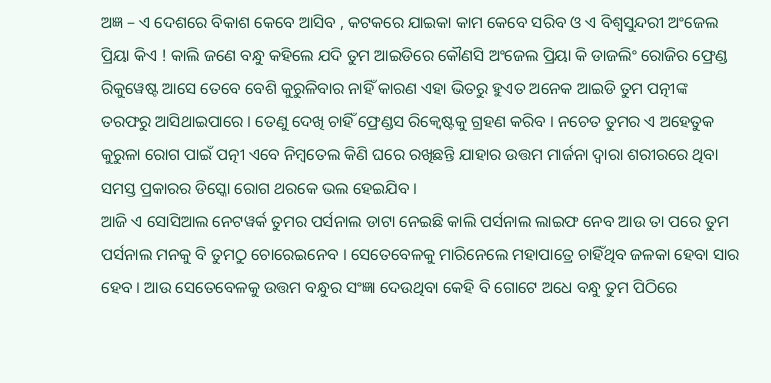ଅଜ୍ଞ – ଏ ଦେଶରେ ବିକାଶ କେବେ ଆସିବ , କଟକରେ ଯାଇକା କାମ କେବେ ସରିବ ଓ ଏ ବିଶ୍ୱସୁନ୍ଦରୀ ଅଂଜେଲ ପ୍ରିୟା କିଏ ! କାଲି ଜଣେ ବନ୍ଧୁ କହିଲେ ଯଦି ତୁମ ଆଇଡିରେ କୌଣସି ଅଂଜେଲ ପ୍ରିୟା କି ଡାଜଲିଂ ରୋଜିର ଫ୍ରେଣ୍ଡ ରିକୁୱେଷ୍ଟ ଆସେ ତେବେ ବେଶି କୁରୁଳିବାର ନାହିଁ କାରଣ ଏହା ଭିତରୁ ହୁଏତ ଅନେକ ଆଇଡି ତୁମ ପତ୍ନୀଙ୍କ ତରଫରୁ ଆସିଥାଇପାରେ । ତେଣୁ ଦେଖି ଚାହିଁ ଫ୍ରେଣ୍ଡସ ରିକ୍ୱେଷ୍ଟକୁ ଗ୍ରହଣ କରିବ । ନଚେତ ତୁମର ଏ ଅହେତୁକ କୁରୁଳା ରୋଗ ପାଇଁ ପତ୍ନୀ ଏବେ ନିମ୍ବତେଲ କିଣି ଘରେ ରଖିଛନ୍ତି ଯାହାର ଉତ୍ତମ ମାର୍ଜନା ଦ୍ୱାରା ଶରୀରରେ ଥିବା ସମସ୍ତ ପ୍ରକାରର ଡିସ୍କୋ ରୋଗ ଥରକେ ଭଲ ହେଇଯିବ ।
ଆଜି ଏ ସୋସିଆଲ ନେଟୱର୍କ ତୁମର ପର୍ସନାଲ ଡାଟା ନେଇଛି କାଲି ପର୍ସନାଲ ଲାଇଫ ନେବ ଆଉ ତା ପରେ ତୁମ ପର୍ସନାଲ ମନକୁ ବି ତୁମଠୁ ଚୋରେଇନେବ । ସେତେବେଳକୁ ମାରିନେଲେ ମହାପାତ୍ରେ ଚାହିଁଥିବ ଜଳକା ହେବା ସାର ହେବ । ଆଉ ସେତେବେଳକୁ ଉତ୍ତମ ବନ୍ଧୁର ସଂଜ୍ଞା ଦେଉଥିବା କେହି ବି ଗୋଟେ ଅଧେ ବନ୍ଧୁ ତୁମ ପିଠିରେ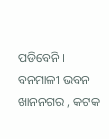ପଡିବେନି ।
ବନମାଳୀ ଭବନ
ଖାନନଗର , କଟକ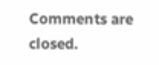Comments are closed.